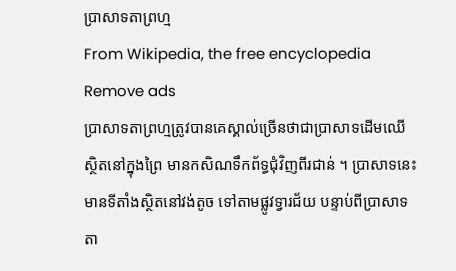ប្រាសាទតាព្រហ្ម
From Wikipedia, the free encyclopedia
Remove ads
ប្រាសាទតាព្រហ្មត្រូវបានគេស្គាល់ច្រើនថាជាប្រាសាទដើមឈើ ស្ថិតនៅក្នុងព្រៃ មានកសិណទឹកព័ទ្ធជុំវិញពីរជាន់ ។ ប្រាសាទនេះមានទីតាំងស្ថិតនៅវង់តូច ទៅតាមផ្លូវទ្វារជ័យ បន្ទាប់ពីប្រាសាទតា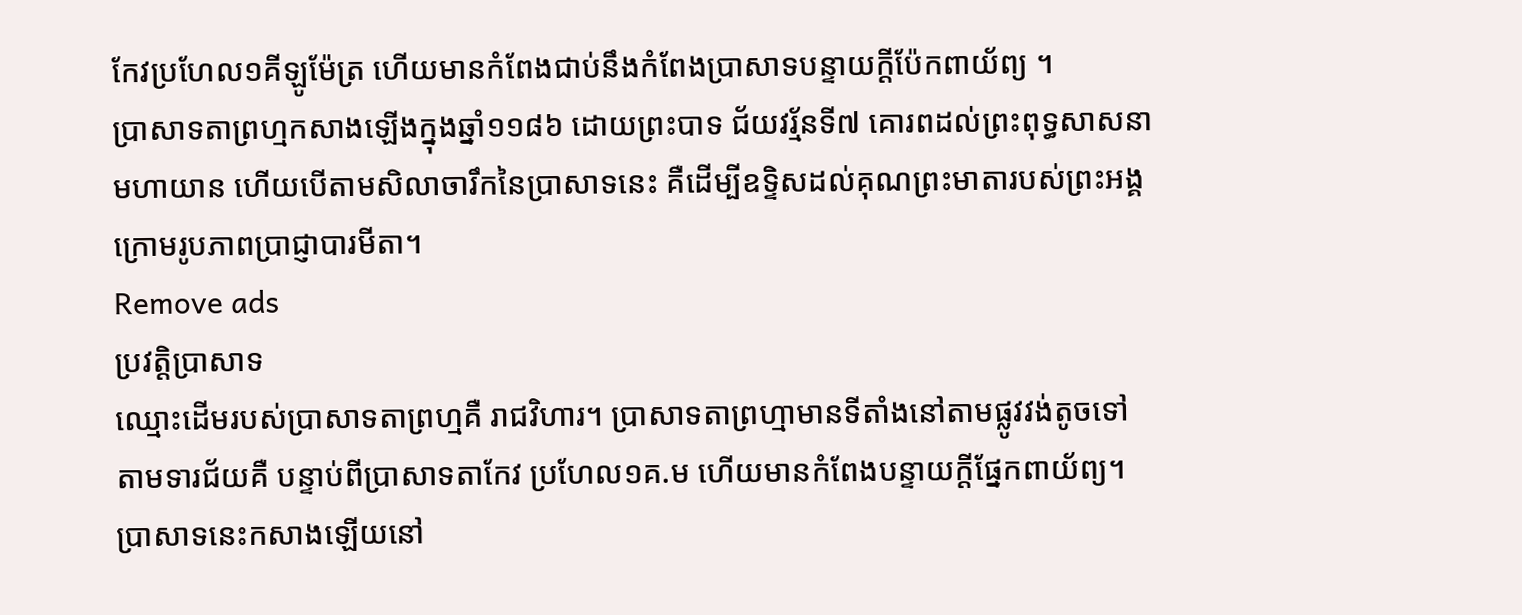កែវប្រហែល១គីឡូម៉ែត្រ ហើយមានកំពែងជាប់នឹងកំពែងប្រាសាទបន្ទាយក្តីប៉ែកពាយ័ព្យ ។
ប្រាសាទតាព្រហ្មកសាងឡើងក្នុងឆ្នាំ១១៨៦ ដោយព្រះបាទ ជ័យវរ្ម័នទី៧ គោរពដល់ព្រះពុទ្ធសាសនាមហាយាន ហើយបើតាមសិលាចារឹកនៃប្រាសាទនេះ គឺដើម្បីឧទ្ទិសដល់គុណព្រះមាតារបស់ព្រះអង្គ ក្រោមរូបភាពប្រាជ្ញាបារមីតា។
Remove ads
ប្រវត្តិប្រាសាទ
ឈ្មោះដើមរបស់ប្រាសាទតាព្រហ្មគឺ រាជវិហារ។ ប្រាសាទតាព្រហ្មាមានទីតាំងនៅតាមផ្លូវវង់តូចទៅតាមទារជ័យគឺ បន្ទាប់ពីប្រាសាទតាកែវ ប្រហែល១គ.ម ហើយមានកំពែងបន្ទាយក្តីផ្នែកពាយ័ព្យ។ ប្រាសាទនេះកសាងឡើយនៅ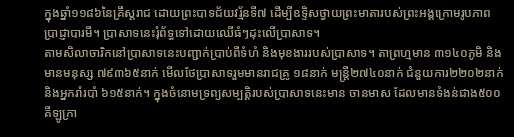ក្នុងឆ្នាំ១១៨៦នៃគ្រឹស្តរាជ ដោយព្រះបាទជ័យវរ្ម័នទី៧ ដើម្បីឧទ្ទិសថ្វាយព្រះមាតារបស់ព្រះអង្គក្រោមរូបភាពប្រាជ្ញាបារមី។ ប្រាសាទនេះរុំព័ទ្ធទៅដោយឈើធំៗដុះលើប្រាសាទ។
តាមសិលាចារិកនៅប្រាសាទនេះបញ្ជាក់ប្រាប់ពីទំហំ និងមុខងាររបស់ប្រាសាទ។ តាព្រហ្មមាន ៣១៤០ភូមិ និងមានមនុស្ស ៧៩៣៦៥នាក់ មើលថែប្រាសាទរួមមានរាជគ្រូ ១៨នាក់ មន្រ្តី២៧៤០នាក់ ជំនួយការ២២០២នាក់ និងអ្នករាំរបាំ ៦១៥នាក់។ ក្នុងចំនោមទ្រព្យសម្បត្តិរបស់ប្រាសាទនេះមាន ចានមាស ដែលមានទំងន់ជាង៥០០គីឡូក្រា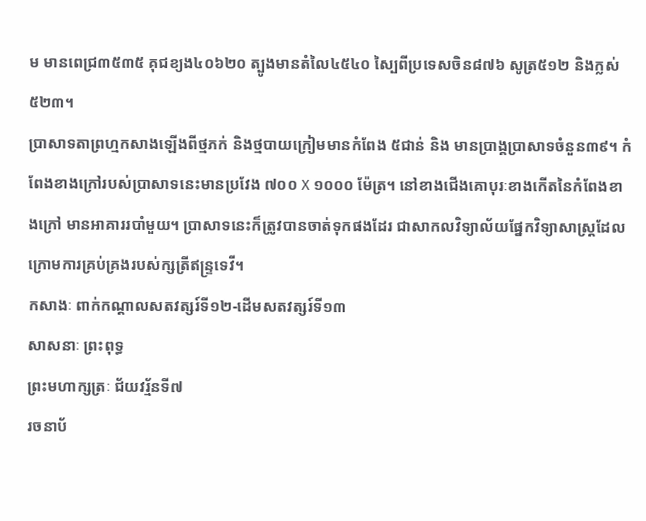ម មានពេជ្រ៣៥៣៥ គុជខ្យង៤០៦២០ ត្បូងមានតំលៃ៤៥៤០ ស្បៃពីប្រទេសចិន៨៧៦ សូត្រ៥១២ និងក្លស់៥២៣។
ប្រាសាទតាព្រហ្មកសាងឡើងពីថ្មភក់ និងថ្មបាយក្រៀមមានកំពែង ៥ជាន់ និង មានប្រាង្គប្រាសាទចំនួន៣៩។ កំពែងខាងក្រៅរបស់ប្រាសាទនេះមានប្រវែង ៧០០ Χ ១០០០ ម៉ែត្រ។ នៅខាងជើងគោបុរៈខាងកើតនៃកំពែងខាងក្រៅ មានអាគាររបាំមួយ។ ប្រាសាទនេះក៏ត្រូវបានចាត់ទុកផងដែរ ជាសាកលវិទ្យាល័យផ្នែកវិទ្យាសាស្ត្រដែលក្រោមការគ្រប់គ្រងរបស់ក្សត្រីឥន្ទ្រទេវី។
កសាងៈ ពាក់កណ្ដាលសតវត្សរ៍ទី១២-ដើមសតវត្សរ៍ទី១៣
សាសនាៈ ព្រះពុទ្ធ
ព្រះមហាក្សត្រៈ ជ័យវរ្ម័នទី៧
រចនាប័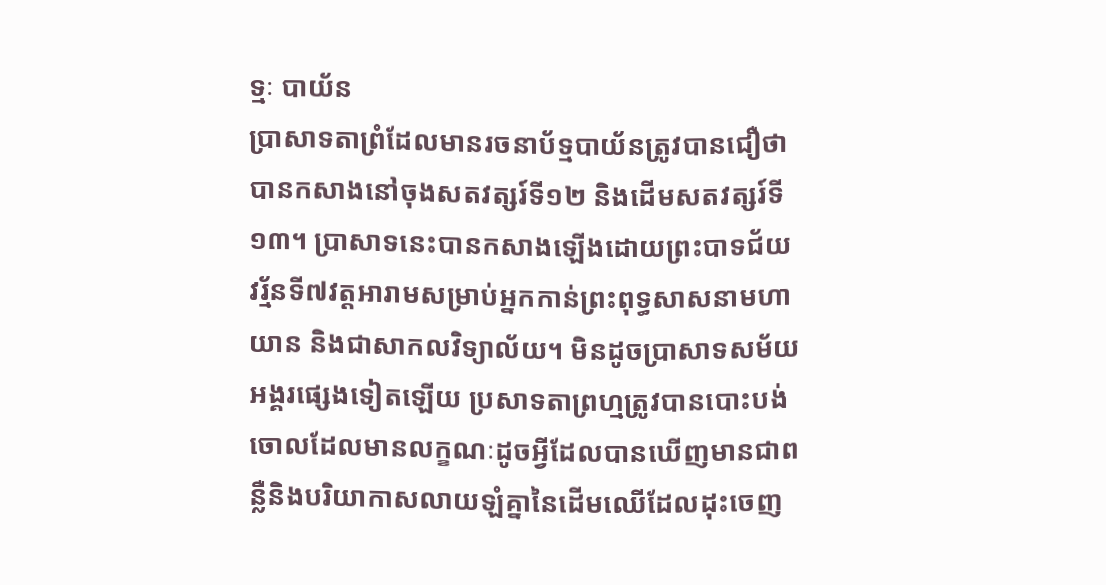ទ្មៈ បាយ័ន
ប្រាសាទតាព្រំដែលមានរចនាប័ទ្មបាយ័នត្រូវបានជឿថាបានកសាងនៅចុងសតវត្សរ៍ទី១២ និងដើមសតវត្សរ៍ទី១៣។ ប្រាសាទនេះបានកសាងឡើងដោយព្រះបាទជ័យវរ្ម័នទី៧វត្តអារាមសម្រាប់អ្នកកាន់ព្រះពុទ្ធសាសនាមហាយាន និងជាសាកលវិទ្យាល័យ។ មិនដូចប្រាសាទសម័យអង្គរផ្សេងទៀតឡើយ ប្រសាទតាព្រហ្មត្រូវបានបោះបង់ចោលដែលមានលក្ខណៈដូចអ្វីដែលបានឃើញមានជាពន្លឺនិងបរិយាកាសលាយឡំគ្នានៃដើមឈើដែលដុះចេញ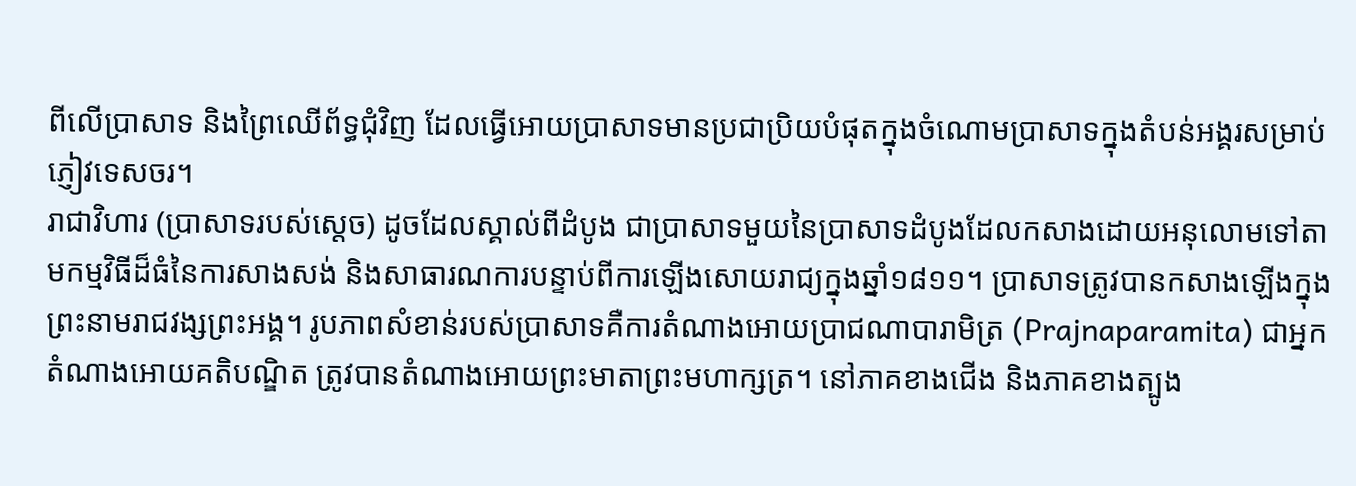ពីលើប្រាសាទ និងព្រៃឈើព័ទ្ធជុំវិញ ដែលធ្វើអោយប្រាសាទមានប្រជាប្រិយបំផុតក្នុងចំណោមប្រាសាទក្នុងតំបន់អង្គរសម្រាប់ភ្ញៀវទេសចរ។
រាជាវិហារ (ប្រាសាទរបស់ស្ដេច) ដូចដែលស្គាល់ពីដំបូង ជាប្រាសាទមួយនៃប្រាសាទដំបូងដែលកសាងដោយអនុលោមទៅតាមកម្មវិធីដ៏ធំនៃការសាងសង់ និងសាធារណការបន្ទាប់ពីការឡើងសោយរាជ្យក្នុងឆ្នាំ១៨១១។ ប្រាសាទត្រូវបានកសាងឡើងក្នុងព្រះនាមរាជវង្សព្រះអង្គ។ រូបភាពសំខាន់របស់ប្រាសាទគឺការតំណាងអោយប្រាជណាបារាមិត្រ (Prajnaparamita) ជាអ្នកតំណាងអោយគតិបណ្ឌិត ត្រូវបានតំណាងអោយព្រះមាតាព្រះមហាក្សត្រ។ នៅភាគខាងជើង និងភាគខាងត្បូង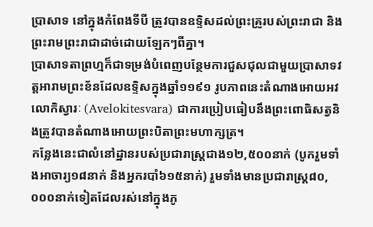ប្រាសាទ នៅក្នុងកំពែងទីបី ត្រូវបានឧទ្ទិសដល់ព្រះគ្រូរបស់ព្រះរាជា និងព្រះរាមព្រះរាជាដាច់ដោយឡែកៗពីគ្នា។
ប្រាសាទតាព្រហ្មក៏ជាទម្រង់បំពេញបន្ថែមការជួសជុលជាមួយប្រាសាទវត្តអារាមព្រះខ័នដែលឧទ្ទិសក្នុងឆ្នាំ១១៩១ រូបភាពនេះតំណាងអោយអវលោកិស្វារៈ (Avelokitesvara) ជាការប្រៀបធៀបនឹងព្រះពោធិសត្វនិងត្រូវបានតំណាងអោយព្រះបិតាព្រះមហាក្សត្រ។
កន្លែងនេះជាលំនៅដ្ឋានរបស់ប្រជារាស្ត្រជាង១២,៥០០នាក់ (បូករួមទាំងអាចារ្យ១៨នាក់ និងអ្នករបាំ៦១៥នាក់) រួមទាំងមានប្រជារាស្ត្រ៨០,០០០នាក់ទៀតដែលរស់នៅក្នុងភូ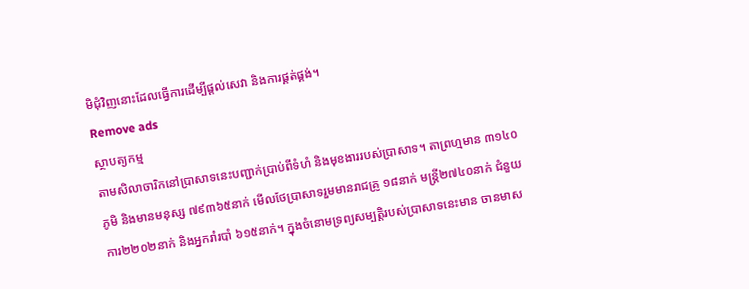មិជុំវិញនោះដែលធ្វើការដើម្បីផ្ដល់សេវា និងការផ្គត់ផ្គង់។
Remove ads
ស្ថាបត្យកម្ម
តាមសិលាចារិកនៅប្រាសាទនេះបញ្ជាក់ប្រាប់ពីទំហំ និងមុខងាររបស់ប្រាសាទ។ តាព្រហ្មមាន ៣១៤០ភូមិ និងមានមនុស្ស ៧៩៣៦៥នាក់ មើលថែប្រាសាទរួមមានរាជគ្រូ ១៨នាក់ មន្រ្តី២៧៤០នាក់ ជំនួយការ២២០២នាក់ និងអ្នករាំរបាំ ៦១៥នាក់។ ក្នុងចំនោមទ្រព្យសម្បត្តិរបស់ប្រាសាទនេះមាន ចានមាស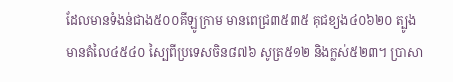ដែលមានទំងន់ជាង៥០០គីឡូក្រាម មានពេជ្រ៣៥៣៥ គុជខ្យង៤០៦២០ ត្បូងមានតំលៃ៤៥៤០ ស្បៃពីប្រទេសចិន៨៧៦ សូត្រ៥១២ និងក្លស់៥២៣។ ប្រាសា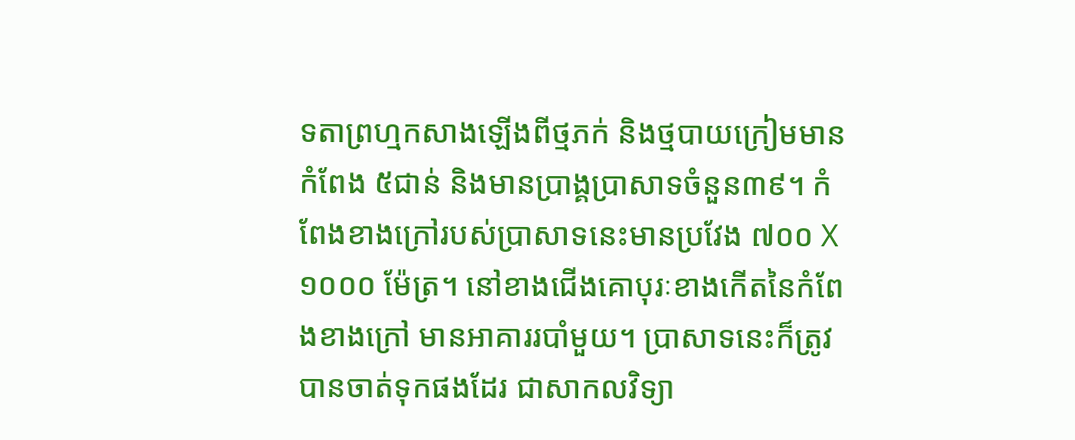ទតាព្រហ្មកសាងឡើងពីថ្មភក់ និងថ្មបាយក្រៀមមានកំពែង ៥ជាន់ និងមានប្រាង្គប្រាសាទចំនួន៣៩។ កំពែងខាងក្រៅរបស់ប្រាសាទនេះមានប្រវែង ៧០០ Χ ១០០០ ម៉ែត្រ។ នៅខាងជើងគោបុរៈខាងកើតនៃកំពែងខាងក្រៅ មានអាគាររបាំមួយ។ ប្រាសាទនេះក៏ត្រូវបានចាត់ទុកផងដែរ ជាសាកលវិទ្យា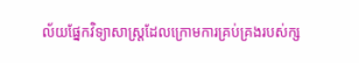ល័យផ្នែកវិទ្យាសាស្ត្រដែលក្រោមការគ្រប់គ្រងរបស់ក្ស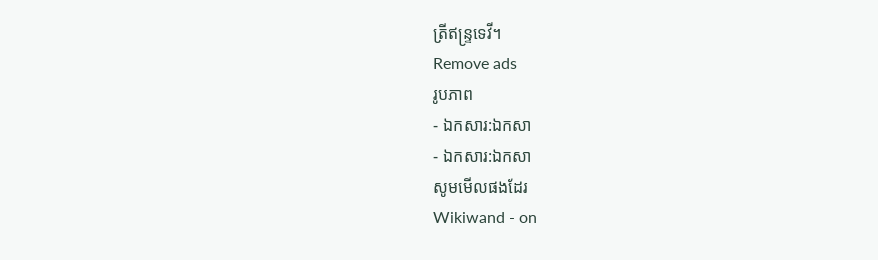ត្រីឥន្ទ្រទេវី។
Remove ads
រូបភាព
- ឯកសារ:ឯកសា
- ឯកសារ:ឯកសា
សូមមើលផងដែរ
Wikiwand - on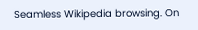Seamless Wikipedia browsing. On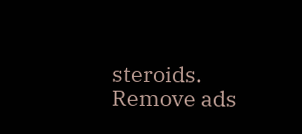steroids.
Remove ads